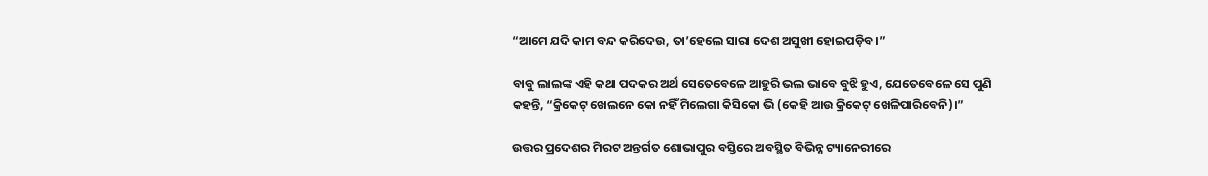“ଆମେ ଯଦି କାମ ବନ୍ଦ କରିଦେଉ, ତା’ହେଲେ ସାରା ଦେଶ ଅସୁଖୀ ହୋଇପଡ଼ିବ।”

ବାବୁ ଲାଲଙ୍କ ଏହି କଥା ପଦକର ଅର୍ଥ ସେତେବେଳେ ଆହୁରି ଭଲ ଭାବେ ବୁଝି ହୁଏ, ଯେତେବେଳେ ସେ ପୁଣି କହନ୍ତି, “କ୍ରିକେଟ୍ ଖେଲନେ କୋ ନହିଁ ମିଲେଗା କିସିକୋ ଭି (କେହି ଆଉ କ୍ରିକେଟ୍ ଖେଳିପାରିବେନି)।”

ଉତ୍ତର ପ୍ରଦେଶର ମିରଟ ଅନ୍ତର୍ଗତ ଶୋଭାପୁର ବସ୍ତିରେ ଅବସ୍ଥିତ ବିଭିନ୍ନ ଟ୍ୟାନେରୀରେ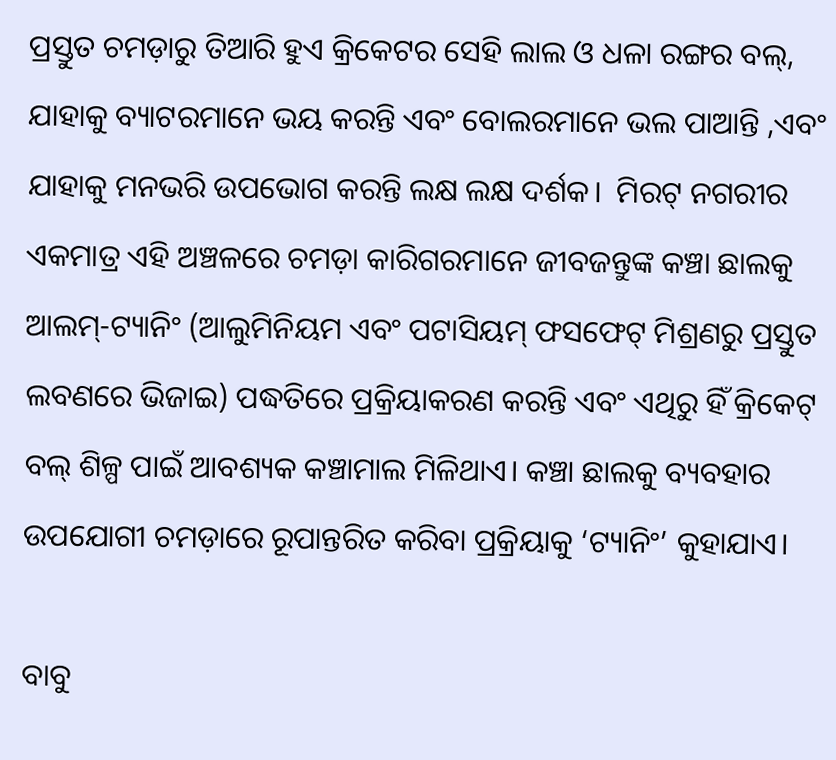ପ୍ରସ୍ତୁତ ଚମଡ଼ାରୁ ତିଆରି ହୁଏ କ୍ରିକେଟର ସେହି ଲାଲ ଓ ଧଳା ରଙ୍ଗର ବଲ୍, ଯାହାକୁ ବ୍ୟାଟରମାନେ ଭୟ କରନ୍ତି ଏବଂ ବୋଲରମାନେ ଭଲ ପାଆନ୍ତି ,ଏବଂ ଯାହାକୁ ମନଭରି ଉପଭୋଗ କରନ୍ତି ଲକ୍ଷ ଲକ୍ଷ ଦର୍ଶକ।  ମିରଟ୍ ନଗରୀର ଏକମାତ୍ର ଏହି ଅଞ୍ଚଳରେ ଚମଡ଼ା କାରିଗରମାନେ ଜୀବଜନ୍ତୁଙ୍କ କଞ୍ଚା ଛାଲକୁ ଆଲମ୍-ଟ୍ୟାନିଂ (ଆଲୁମିନିୟମ ଏବଂ ପଟାସିୟମ୍ ଫସଫେଟ୍ ମିଶ୍ରଣରୁ ପ୍ରସ୍ତୁତ ଲବଣରେ ଭିଜାଇ) ପଦ୍ଧତିରେ ପ୍ରକ୍ରିୟାକରଣ କରନ୍ତି ଏବଂ ଏଥିରୁ ହିଁ କ୍ରିକେଟ୍ ବଲ୍ ଶିଳ୍ପ ପାଇଁ ଆବଶ୍ୟକ କଞ୍ଚାମାଲ ମିଳିଥାଏ। କଞ୍ଚା ଛାଲକୁ ବ୍ୟବହାର ଉପଯୋଗୀ ଚମଡ଼ାରେ ରୂପାନ୍ତରିତ କରିବା ପ୍ରକ୍ରିୟାକୁ ‘ଟ୍ୟାନିଂ’ କୁହାଯାଏ।

ବାବୁ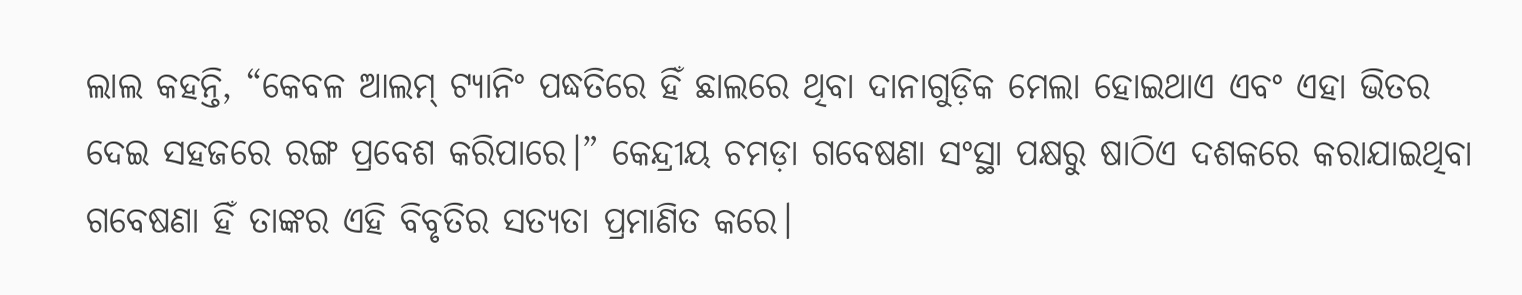ଲାଲ କହନ୍ତି, “କେବଳ ଆଲମ୍ ଟ୍ୟାନିଂ ପଦ୍ଧତିରେ ହିଁ ଛାଲରେ ଥିବା ଦାନାଗୁଡ଼ିକ ମେଲା ହୋଇଥାଏ ଏବଂ ଏହା ଭିତର ଦେଇ ସହଜରେ ରଙ୍ଗ ପ୍ରବେଶ କରିପାରେ।” କେନ୍ଦ୍ରୀୟ ଚମଡ଼ା ଗବେଷଣା ସଂସ୍ଥା ପକ୍ଷରୁ ଷାଠିଏ ଦଶକରେ କରାଯାଇଥିବା ଗବେଷଣା ହିଁ ତାଙ୍କର ଏହି ବିବୃତିର ସତ୍ୟତା ପ୍ରମାଣିତ କରେ।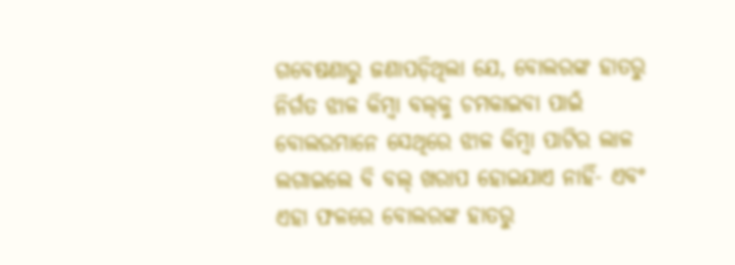ଗବେଷଣାରୁ ଜଣାପଡ଼ିଥିଲା ଯେ, ବୋଲରଙ୍କ ହାତରୁ ନିର୍ଗତ ଝାଳ କିମ୍ବା ବଲ୍‌କୁ ଚମକାଇବା ପାଇଁ ବୋଲରମାନେ ସେଥିରେ ଝାଳ କିମ୍ବା ପାଟିର ଲାଳ ଲଗାଇଲେ ବି ବଲ୍ ଖରାପ ହୋଇଯାଏ ନାହିଁ- ଏବଂ ଏହା ଫଳରେ ବୋଲରଙ୍କ ହାତରୁ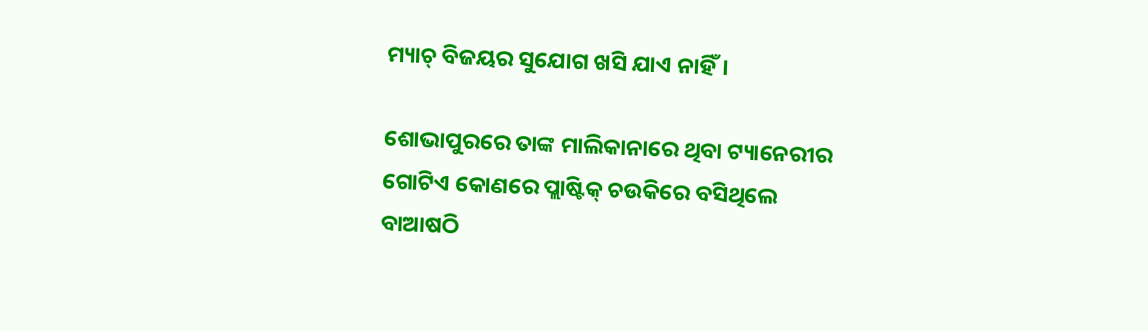ମ୍ୟାଚ୍ ବିଜୟର ସୁଯୋଗ ଖସି ଯାଏ ନାହିଁ।

ଶୋଭାପୁରରେ ତାଙ୍କ ମାଲିକାନାରେ ଥିବା ଟ୍ୟାନେରୀର ଗୋଟିଏ କୋଣରେ ପ୍ଲାଷ୍ଟିକ୍ ଚଉକିରେ ବସିଥିଲେ ବାଆଷଠି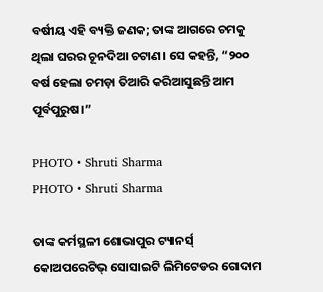ବର୍ଷୀୟ ଏହି ବ୍ୟକ୍ତି ଜଣକ; ତାଙ୍କ ଆଗରେ ଚମକୁ ଥିଲା ଘରର ଚୂନଦିଆ ଚଟାଣ। ସେ କହନ୍ତି, “୨୦୦ ବର୍ଷ ହେଲା ଚମଡ଼ା ତିଆରି କରିଆସୁଛନ୍ତି ଆମ ପୂର୍ବପୁରୁଷ।”

PHOTO • Shruti Sharma
PHOTO • Shruti Sharma

ତାଙ୍କ କର୍ମସ୍ଥଳୀ ଶୋଭାପୁର ଟ୍ୟାନର୍ସ୍ କୋଅପରେଟିଭ୍ ସୋସାଇଟି ଲିମିଟେଡର ଗୋଦାମ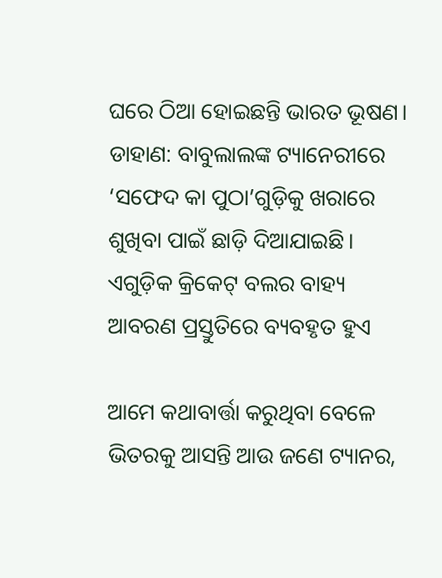ଘରେ ଠିଆ ହୋଇଛନ୍ତି ଭାରତ ଭୂଷଣ। ଡାହାଣ: ବାବୁଲାଲଙ୍କ ଟ୍ୟାନେରୀରେ ‘ସଫେଦ କା ପୁଠା’ଗୁଡ଼ିକୁ ଖରାରେ ଶୁଖିବା ପାଇଁ ଛାଡ଼ି ଦିଆଯାଇଛି। ଏଗୁଡ଼ିକ କ୍ରିକେଟ୍ ବଲର ବାହ୍ୟ ଆବରଣ ପ୍ରସ୍ତୁତିରେ ବ୍ୟବହୃତ ହୁଏ

ଆମେ କଥାବାର୍ତ୍ତା କରୁଥିବା ବେଳେ ଭିତରକୁ ଆସନ୍ତି ଆଉ ଜଣେ ଟ୍ୟାନର,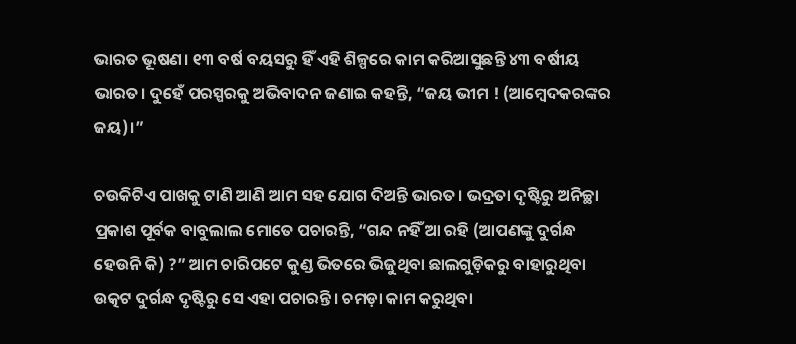ଭାରତ ଭୂଷଣ। ୧୩ ବର୍ଷ ବୟସରୁ ହିଁ ଏହି ଶିଳ୍ପରେ କାମ କରିଆସୁଛନ୍ତି ୪୩ ବର୍ଷୀୟ ଭାରତ। ଦୁହେଁ ପରସ୍ପରକୁ ଅଭିବାଦନ ଜଣାଇ କହନ୍ତି, “ଜୟ ଭୀମ ! (ଆମ୍ବେଦକରଙ୍କର ଜୟ)।”

ଚଉକିଟିଏ ପାଖକୁ ଟାଣି ଆଣି ଆମ ସହ ଯୋଗ ଦିଅନ୍ତି ଭାରତ। ଭଦ୍ରତା ଦୃଷ୍ଟିରୁ ଅନିଚ୍ଛା ପ୍ରକାଶ ପୂର୍ବକ ବାବୁଲାଲ ମୋତେ ପଚାରନ୍ତି, “ଗନ୍ଦ ନହିଁ ଆ ରହି (ଆପଣଙ୍କୁ ଦୁର୍ଗନ୍ଧ ହେଉନି କି) ?” ଆମ ଚାରିପଟେ କୁଣ୍ଡ ଭିତରେ ଭିଜୁଥିବା ଛାଲଗୁଡ଼ିକରୁ ବାହାରୁଥିବା ଉତ୍କଟ ଦୁର୍ଗନ୍ଧ ଦୃଷ୍ଟିରୁ ସେ ଏହା ପଚାରନ୍ତି। ଚମଡ଼ା କାମ କରୁଥିବା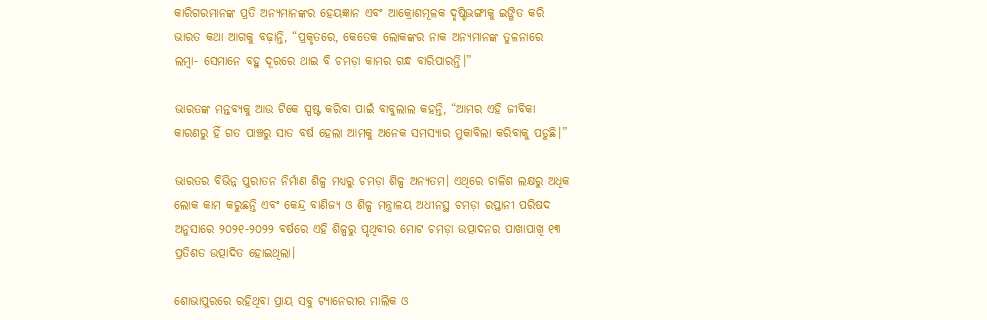କାରିଗରମାନଙ୍କ ପ୍ରତି ଅନ୍ୟମାନଙ୍କର ହେୟଜ୍ଞାନ ଏବଂ ଆକ୍ରୋଶମୂଳକ ଦୃଷ୍ଟିଭଙ୍ଗୀକୁ ଇଙ୍ଗିତ କରି ଭାରତ କଥା ଆଗକୁ ବଢ଼ାନ୍ତି, “ପ୍ରକୃତରେ, କେତେକ ଲୋକଙ୍କର ନାକ ଅନ୍ୟମାନଙ୍କ ତୁଳନାରେ ଲମ୍ବା- ସେମାନେ ବହୁ ଦୂରରେ ଥାଇ ବି ଚମଡ଼ା କାମର ଗନ୍ଧ ବାରିପାରନ୍ତି।”

ଭାରତଙ୍କ ମନ୍ତବ୍ୟକୁ ଆଉ ଟିକେ ସ୍ପଷ୍ଟ କରିବା ପାଇଁ ବାବୁଲାଲ କହନ୍ତି, “ଆମର ଏହି ଜୀବିକା କାରଣରୁ ହିଁ ଗତ ପାଞ୍ଚରୁ ସାତ ବର୍ଷ ହେଲା ଆମକୁ ଅନେକ ସମସ୍ୟାର ମୁକାବିଲା କରିବାକୁ ପଡୁଛି।”

ଭାରତର ବିଭିନ୍ନ ପୁରାତନ ନିର୍ମାଣ ଶିଳ୍ପ ମଧ୍ୟରୁ ଚମଡ଼ା ଶିଳ୍ପ ଅନ୍ୟତମ। ଏଥିରେ ଚାଳିଶ ଲକ୍ଷରୁ ଅଧିକ ଲୋକ କାମ କରୁଛନ୍ତି ଏବଂ କେନ୍ଦ୍ର ବାଣିଜ୍ୟ ଓ ଶିଳ୍ପ ମନ୍ତ୍ରାଳୟ ଅଧୀନସ୍ଥ ଚମଡ଼ା ରପ୍ତାନୀ ପରିଷଦ ଅନୁସାରେ ୨୦୨୧-୨୦୨୨ ବର୍ଷରେ ଏହି ଶିଳ୍ପରୁ ପୃଥିବୀର ମୋଟ ଚମଡ଼ା ଉତ୍ପାଦନର ପାଖାପାଖି ୧୩ ପ୍ରତିଶତ ଉତ୍ପାଦିତ ହୋଇଥିଲା।

ଶୋଭାପୁରରେ ରହିଥିବା ପ୍ରାୟ ସବୁ ଟ୍ୟାନେରୀର ମାଲିକ ଓ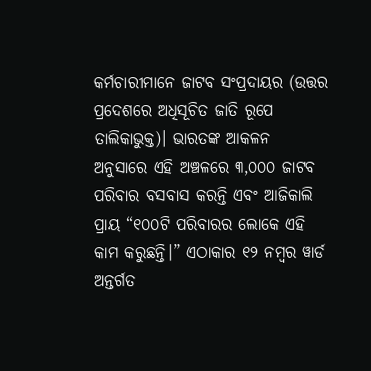କର୍ମଚାରୀମାନେ ଜାଟବ ସଂପ୍ରଦାୟର (ଉତ୍ତର ପ୍ରଦେଶରେ ଅଧିସୂଚିତ ଜାତି ରୂପେ ତାଲିକାଭୁକ୍ତ)। ଭାରତଙ୍କ ଆକଳନ ଅନୁସାରେ ଏହି ଅଞ୍ଚଳରେ ୩,୦୦୦ ଜାଟବ ପରିବାର ବସବାସ କରନ୍ତି ଏବଂ ଆଜିକାଲି ପ୍ରାୟ “୧୦୦ଟି ପରିବାରର ଲୋକେ ଏହି କାମ କରୁଛନ୍ତି।” ଏଠାକାର ୧୨ ନମ୍ବର ୱାର୍ଡ ଅନ୍ତର୍ଗତ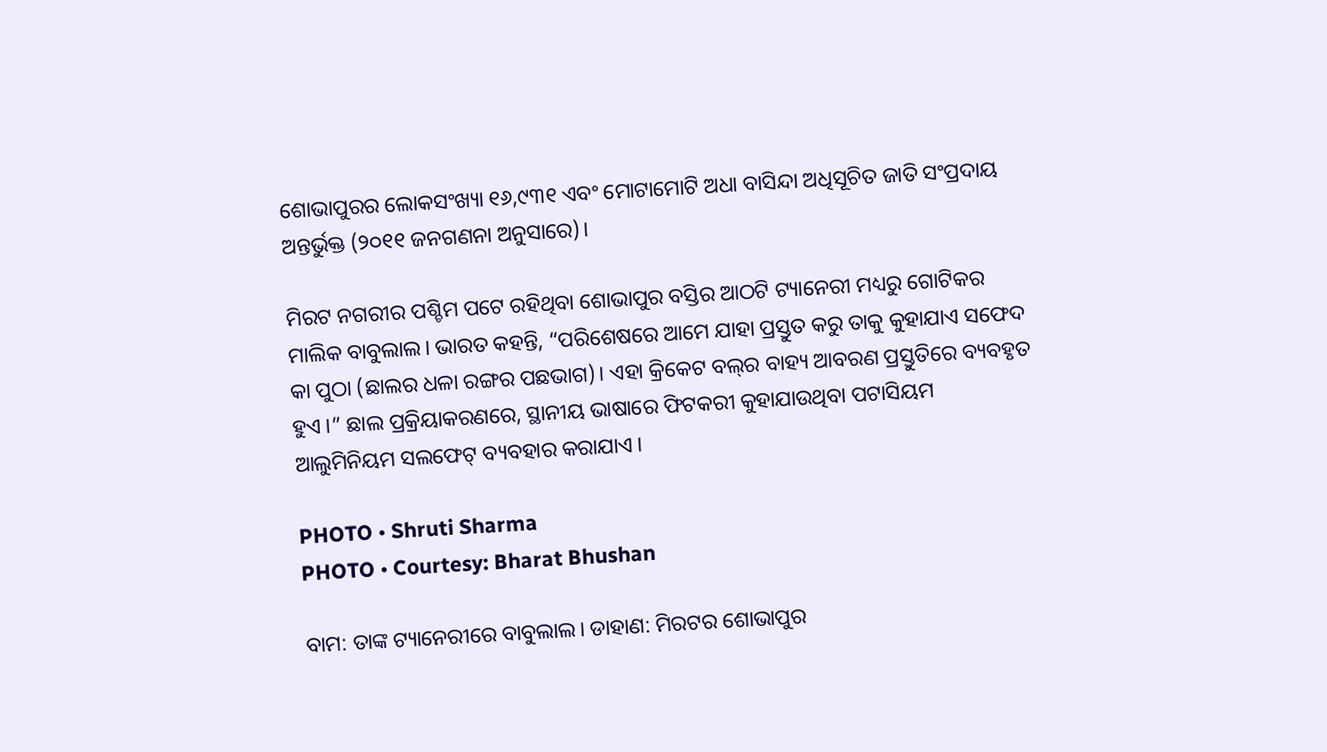ଶୋଭାପୁରର ଲୋକସଂଖ୍ୟା ୧୬,୯୩୧ ଏବଂ ମୋଟାମୋଟି ଅଧା ବାସିନ୍ଦା ଅଧିସୂଚିତ ଜାତି ସଂପ୍ରଦାୟ ଅନ୍ତର୍ଭୁକ୍ତ (୨୦୧୧ ଜନଗଣନା ଅନୁସାରେ)।

ମିରଟ ନଗରୀର ପଶ୍ଚିମ ପଟେ ରହିଥିବା ଶୋଭାପୁର ବସ୍ତିର ଆଠଟି ଟ୍ୟାନେରୀ ମଧ୍ୟରୁ ଗୋଟିକର ମାଲିକ ବାବୁଲାଲ। ଭାରତ କହନ୍ତି, “ପରିଶେଷରେ ଆମେ ଯାହା ପ୍ରସ୍ତୁତ କରୁ ତାକୁ କୁହାଯାଏ ସଫେଦ କା ପୁଠା (ଛାଲର ଧଳା ରଙ୍ଗର ପଛଭାଗ)। ଏହା କ୍ରିକେଟ ବଲ୍‌ର ବାହ୍ୟ ଆବରଣ ପ୍ରସ୍ତୁତିରେ ବ୍ୟବହୃତ ହୁଏ।” ଛାଲ ପ୍ରକ୍ରିୟାକରଣରେ, ସ୍ଥାନୀୟ ଭାଷାରେ ଫିଟକରୀ କୁହାଯାଉଥିବା ପଟାସିୟମ ଆଲୁମିନିୟମ ସଲଫେଟ୍ ବ୍ୟବହାର କରାଯାଏ।

PHOTO • Shruti Sharma
PHOTO • Courtesy: Bharat Bhushan

ବାମ: ତାଙ୍କ ଟ୍ୟାନେରୀରେ ବାବୁଲାଲ। ଡାହାଣ: ମିରଟର ଶୋଭାପୁର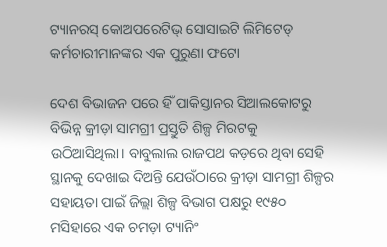ଟ୍ୟାନରସ୍ କୋଅପରେଟିଭ୍ ସୋସାଇଟି ଲିମିଟେଡ୍ କର୍ମଚାରୀମାନଙ୍କର ଏକ ପୁରୁଣା ଫଟୋ

ଦେଶ ବିଭାଜନ ପରେ ହିଁ ପାକିସ୍ତାନର ସିଆଲକୋଟରୁ ବିଭିନ୍ନ କ୍ରୀଡ଼ା ସାମଗ୍ରୀ ପ୍ରସ୍ତୁତି ଶିଳ୍ପ ମିରଟକୁ ଉଠିଆସିଥିଲା। ବାବୁଲାଲ ରାଜପଥ କଡ଼ରେ ଥିବା ସେହି ସ୍ଥାନକୁ ଦେଖାଇ ଦିଅନ୍ତି ଯେଉଁଠାରେ କ୍ରୀଡ଼ା ସାମଗ୍ରୀ ଶିଳ୍ପର ସହାୟତା ପାଇଁ ଜିଲ୍ଲା ଶିଳ୍ପ ବିଭାଗ ପକ୍ଷରୁ ୧୯୫୦ ମସିହାରେ ଏକ ଚମଡ଼ା ଟ୍ୟାନିଂ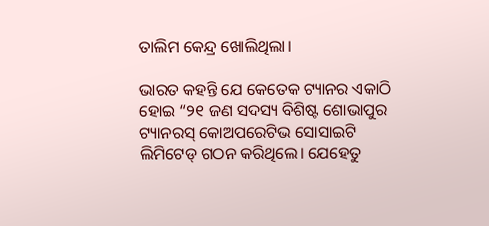ତାଲିମ କେନ୍ଦ୍ର ଖୋଲିଥିଲା।

ଭାରତ କହନ୍ତି ଯେ କେତେକ ଟ୍ୟାନର ଏକାଠି ହୋଇ “୨୧ ଜଣ ସଦସ୍ୟ ବିଶିଷ୍ଟ ଶୋଭାପୁର ଟ୍ୟାନରସ୍ କୋଅପରେଟିଭ ସୋସାଇଟି ଲିମିଟେଡ୍ ଗଠନ କରିଥିଲେ। ଯେହେତୁ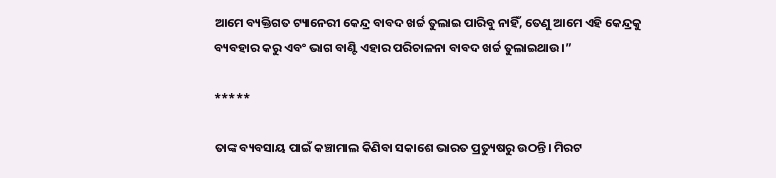ଆମେ ବ୍ୟକ୍ତିଗତ ଟ୍ୟାନେରୀ କେନ୍ଦ୍ର ବାବଦ ଖର୍ଚ୍ଚ ତୁଲାଇ ପାରିବୁ ନାହିଁ, ତେଣୁ ଆମେ ଏହି କେନ୍ଦ୍ରକୁ ବ୍ୟବହାର କରୁ ଏବଂ ଭାଗ ବାଣ୍ଟି ଏହାର ପରିଚାଳନା ବାବଦ ଖର୍ଚ୍ଚ ତୁଲାଇଥାଉ।”

*****

ତାଙ୍କ ବ୍ୟବସାୟ ପାଇଁ କଞ୍ଚାମାଲ କିଣିବା ସକାଶେ ଭାରତ ପ୍ରତ୍ୟୁଷରୁ ଉଠନ୍ତି। ମିରଟ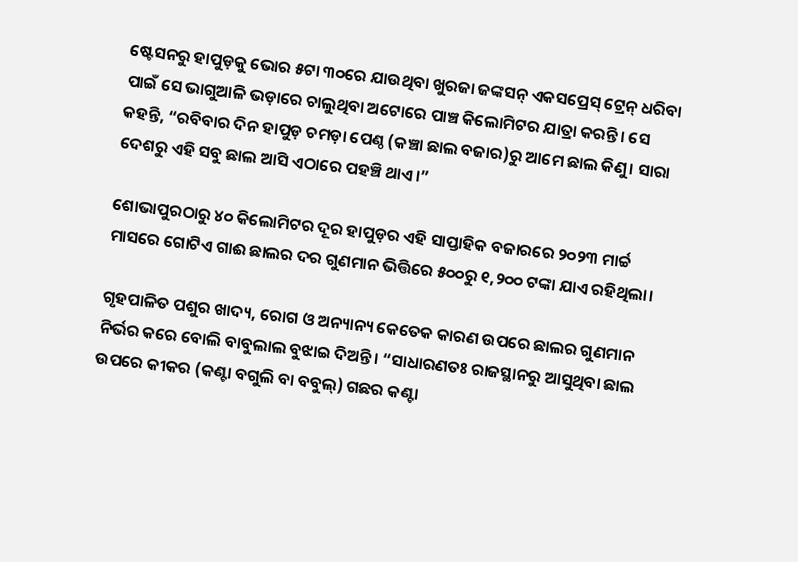ଷ୍ଟେସନରୁ ହାପୁଡ଼କୁ ଭୋର ୫ଟା ୩୦ରେ ଯାଉଥିବା ଖୁରଜା ଜଙ୍କସନ୍ ଏକସପ୍ରେସ୍ ଟ୍ରେନ୍ ଧରିବା ପାଇଁ ସେ ଭାଗୁଆଳି ଭଡ଼ାରେ ଚାଲୁଥିବା ଅଟୋରେ ପାଞ୍ଚ କିଲୋମିଟର ଯାତ୍ରା କରନ୍ତି। ସେ କହନ୍ତି, “ରବିବାର ଦିନ ହାପୁଡ଼ ଚମଡ଼ା ପେଣ୍ଠ (କଞ୍ଚା ଛାଲ ବଜାର)ରୁ ଆମେ ଛାଲ କିଣୁ। ସାରା ଦେଶରୁ ଏହି ସବୁ ଛାଲ ଆସି ଏଠାରେ ପହଞ୍ଚି ଥାଏ।”

ଶୋଭାପୁରଠାରୁ ୪୦ କିଲୋମିଟର ଦୂର ହାପୁଡ଼ର ଏହି ସାପ୍ତାହିକ ବଜାରରେ ୨୦୨୩ ମାର୍ଚ୍ଚ ମାସରେ ଗୋଟିଏ ଗାଈ ଛାଲର ଦର ଗୁଣମାନ ଭିତ୍ତିରେ ୫୦୦ରୁ ୧,୨୦୦ ଟଙ୍କା ଯାଏ ରହିଥିଲା।

ଗୃହପାଳିତ ପଶୁର ଖାଦ୍ୟ, ରୋଗ ଓ ଅନ୍ୟାନ୍ୟ କେତେକ କାରଣ ଉପରେ ଛାଲର ଗୁଣମାନ ନିର୍ଭର କରେ ବୋଲି ବାବୁଲାଲ ବୁଝାଇ ଦିଅନ୍ତି। “ସାଧାରଣତଃ ରାଜସ୍ଥାନରୁ ଆସୁଥିବା ଛାଲ ଉପରେ କୀକର (କଣ୍ଟା ବଗୁଲି ବା ବବୁଲ୍) ଗଛର କଣ୍ଟା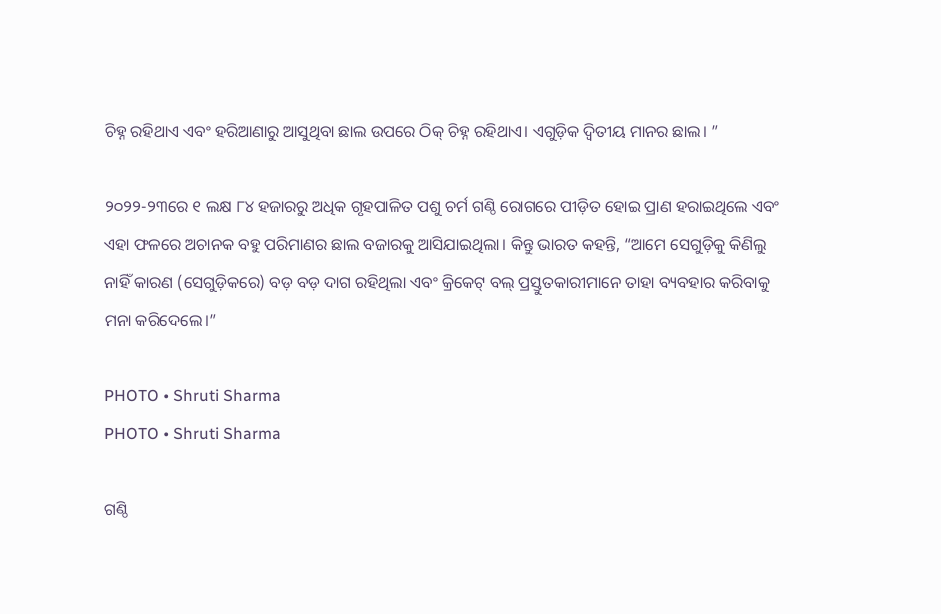ଚିହ୍ନ ରହିଥାଏ ଏବଂ ହରିଆଣାରୁ ଆସୁଥିବା ଛାଲ ଉପରେ ଠିକ୍ ଚିହ୍ନ ରହିଥାଏ। ଏଗୁଡ଼ିକ ଦ୍ୱିତୀୟ ମାନର ଛାଲ। ”

୨୦୨୨-୨୩ରେ ୧ ଲକ୍ଷ ୮୪ ହଜାରରୁ ଅଧିକ ଗୃହପାଳିତ ପଶୁ ଚର୍ମ ଗଣ୍ଠି ରୋଗରେ ପୀଡ଼ିତ ହୋଇ ପ୍ରାଣ ହରାଇଥିଲେ ଏବଂ ଏହା ଫଳରେ ଅଚାନକ ବହୁ ପରିମାଣର ଛାଲ ବଜାରକୁ ଆସିଯାଇଥିଲା। କିନ୍ତୁ ଭାରତ କହନ୍ତି, “ଆମେ ସେଗୁଡ଼ିକୁ କିଣିଲୁ ନାହିଁ କାରଣ (ସେଗୁଡ଼ିକରେ) ବଡ଼ ବଡ଼ ଦାଗ ରହିଥିଲା ଏବଂ କ୍ରିକେଟ୍ ବଲ୍ ପ୍ରସ୍ତୁତକାରୀମାନେ ତାହା ବ୍ୟବହାର କରିବାକୁ ମନା କରିଦେଲେ।”

PHOTO • Shruti Sharma
PHOTO • Shruti Sharma

ଗଣ୍ଠି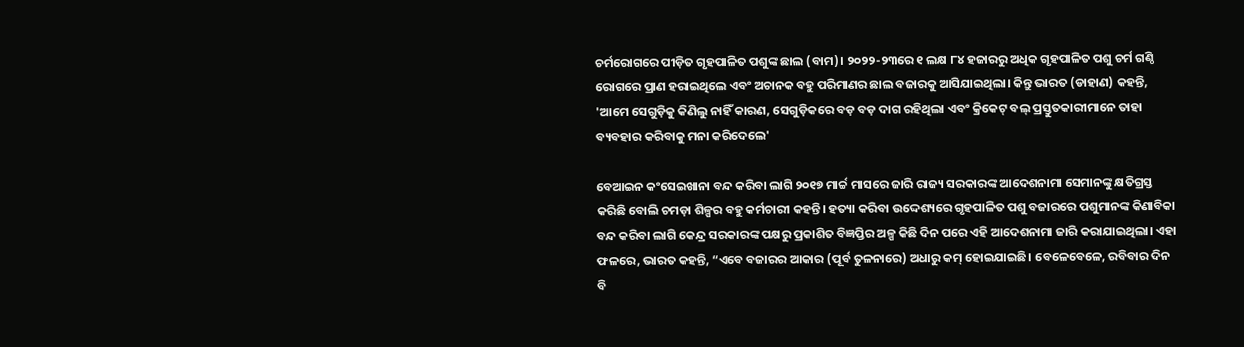ଚର୍ମରୋଗରେ ପୀଡ଼ିତ ଗୃହପାଳିତ ପଶୁଙ୍କ ଛାଲ (ବାମ)। ୨୦୨୨-୨୩ରେ ୧ ଲକ୍ଷ ୮୪ ହଜାରରୁ ଅଧିକ ଗୃହପାଳିତ ପଶୁ ଚର୍ମ ଗଣ୍ଠି ରୋଗରେ ପ୍ରାଣ ହରାଇଥିଲେ ଏବଂ ଅଚାନକ ବହୁ ପରିମାଣର ଛାଲ ବଜାରକୁ ଆସିଯାଇଥିଲା। କିନ୍ତୁ ଭାରତ (ଡାହାଣ) କହନ୍ତି, 'ଆମେ ସେଗୁଡ଼ିକୁ କିଣିଲୁ ନାହିଁ କାରଣ, ସେଗୁଡ଼ିକରେ ବଡ଼ ବଡ଼ ଦାଗ ରହିଥିଲା ଏବଂ କ୍ରିକେଟ୍ ବଲ୍ ପ୍ରସ୍ତୁତକାରୀମାନେ ତାହା ବ୍ୟବହାର କରିବାକୁ ମନା କରିଦେଲେ'

ବେଆଇନ କଂସେଇଖାନା ବନ୍ଦ କରିବା ଲାଗି ୨୦୧୭ ମାର୍ଚ୍ଚ ମାସରେ ଜାରି ରାଜ୍ୟ ସରକାରଙ୍କ ଆଦେଶନାମା ସେମାନଙ୍କୁ କ୍ଷତିଗ୍ରସ୍ତ କରିଛି ବୋଲି ଚମଡ଼ା ଶିଳ୍ପର ବହୁ କର୍ମଚାରୀ କହନ୍ତି। ହତ୍ୟା କରିବା ଉଦ୍ଦେଶ୍ୟରେ ଗୃହପାଳିତ ପଶୁ ବଜାରରେ ପଶୁମାନଙ୍କ କିଣାବିକା ବନ୍ଦ କରିବା ଲାଗି କେନ୍ଦ୍ର ସରକାରଙ୍କ ପକ୍ଷରୁ ପ୍ରକାଶିତ ବିଜ୍ଞପ୍ତିର ଅଳ୍ପ କିଛି ଦିନ ପରେ ଏହି ଆଦେଶନାମା ଜାରି କରାଯାଇଥିଲା। ଏହା ଫଳରେ, ଭାରତ କହନ୍ତି, “ଏବେ ବଜାରର ଆକାର (ପୂର୍ବ ତୁଳନାରେ) ଅଧାରୁ କମ୍ ହୋଇଯାଇଛି। ବେଳେବେଳେ, ରବିବାର ଦିନ ବି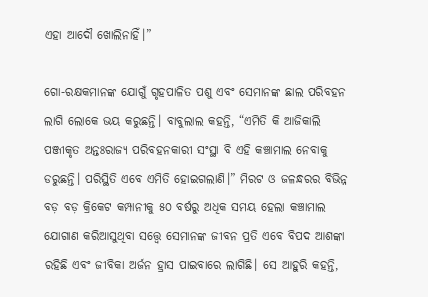ଏହା ଆଦୌ ଖୋଲିନାହିଁ।”

ଗୋ-ରକ୍ଷକମାନଙ୍କ ଯୋଗୁଁ ଗୃହପାଳିତ ପଶୁ ଏବଂ ସେମାନଙ୍କ ଛାଲ ପରିବହନ ଲାଗି ଲୋକେ ଭୟ କରୁଛନ୍ତି। ବାବୁଲାଲ କହନ୍ତି, “ଏମିତି କି ଆଜିକାଲି ପଞ୍ଜୀକୃତ ଅନ୍ତଃରାଜ୍ୟ ପରିବହନକାରୀ ସଂସ୍ଥା ବି ଏହି କଞ୍ଚାମାଲ ନେବାକୁ ଡରୁଛନ୍ତି। ପରିସ୍ଥିତି ଏବେ ଏମିତି ହୋଇଗଲାଣି।” ମିରଟ ଓ ଜଳନ୍ଧରର ବିଭିନ୍ନ ବଡ଼ ବଡ଼ କ୍ରିକେଟ କମ୍ପାନୀକୁ ୫୦ ବର୍ଷରୁ ଅଧିକ ସମୟ ହେଲା କଞ୍ଚାମାଲ ଯୋଗାଣ କରିଆସୁଥିବା ସତ୍ତ୍ୱେ ସେମାନଙ୍କ ଜୀବନ ପ୍ରତି ଏବେ ବିପଦ ଆଶଙ୍କା ରହିଛି ଏବଂ ଜୀବିକା ଅର୍ଜନ ହ୍ରାସ ପାଇବାରେ ଲାଗିଛି। ସେ ଆହୁରି କହନ୍ତି,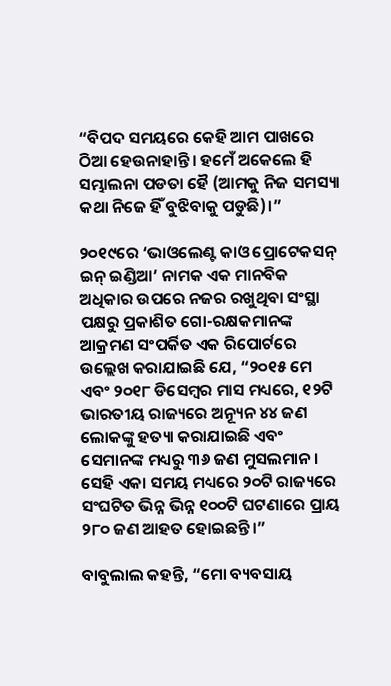“ବିପଦ ସମୟରେ କେହି ଆମ ପାଖରେ ଠିଆ ହେଉନାହାନ୍ତି। ହମେଁ ଅକେଲେ ହି ସମ୍ଭାଲନା ପଡତା ହୈ (ଆମକୁ ନିଜ ସମସ୍ୟା କଥା ନିଜେ ହିଁ ବୁଝିବାକୁ ପଡୁଛି)।”

୨୦୧୯ରେ ‘ଭାଓଲେଣ୍ଟ କାଓ ପ୍ରୋଟେକସନ୍ ଇନ୍ ଇଣ୍ଡିଆ’ ନାମକ ଏକ ମାନବିକ ଅଧିକାର ଉପରେ ନଜର ରଖୁଥିବା ସଂସ୍ଥା ପକ୍ଷରୁ ପ୍ରକାଶିତ ଗୋ-ରକ୍ଷକମାନଙ୍କ ଆକ୍ରମଣ ସଂପର୍କିତ ଏକ ରିପୋର୍ଟରେ ଉଲ୍ଲେଖ କରାଯାଇଛି ଯେ, “୨୦୧୫ ମେ ଏବଂ ୨୦୧୮ ଡିସେମ୍ବର ମାସ ମଧ୍ୟରେ, ୧୨ଟି ଭାରତୀୟ ରାଜ୍ୟରେ ଅନ୍ୟୂନ ୪୪ ଜଣ ଲୋକଙ୍କୁ ହତ୍ୟା କରାଯାଇଛି ଏବଂ ସେମାନଙ୍କ ମଧ୍ୟରୁ ୩୬ ଜଣ ମୁସଲମାନ। ସେହି ଏକା ସମୟ ମଧ୍ୟରେ ୨୦ଟି ରାଜ୍ୟରେ ସଂଘଟିତ ଭିନ୍ନ ଭିନ୍ନ ୧୦୦ଟି ଘଟଣାରେ ପ୍ରାୟ ୨୮୦ ଜଣ ଆହତ ହୋଇଛନ୍ତି।”

ବାବୁଲାଲ କହନ୍ତି, “ମୋ ବ୍ୟବସାୟ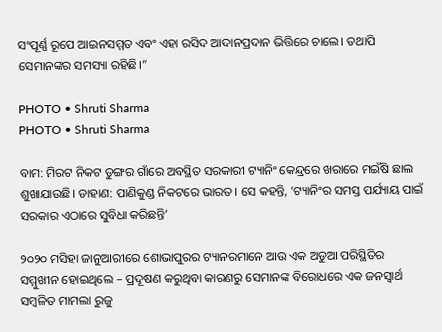ସଂପୂର୍ଣ୍ଣ ରୂପେ ଆଇନସମ୍ମତ ଏବଂ ଏହା ରସିଦ ଆଦାନପ୍ରଦାନ ଭିତ୍ତିରେ ଚାଲେ। ତଥାପି ସେମାନଙ୍କର ସମସ୍ୟା ରହିଛି।”

PHOTO • Shruti Sharma
PHOTO • Shruti Sharma

ବାମ: ମିରଟ ନିକଟ ଡୁଙ୍ଗର ଗାଁରେ ଅବସ୍ଥିତ ସରକାରୀ ଟ୍ୟାନିଂ କେନ୍ଦ୍ରରେ ଖରାରେ ମଇଁଷି ଛାଲ ଶୁଖାଯାଉଛି। ଡାହାଣ: ପାଣିକୁଣ୍ଡ ନିକଟରେ ଭାରତ। ସେ କହନ୍ତି, ‘ଟ୍ୟାନିଂର ସମସ୍ତ ପର୍ଯ୍ୟାୟ ପାଇଁ ସରକାର ଏଠାରେ ସୁବିଧା କରିଛନ୍ତି’

୨୦୨୦ ମସିହା ଜାନୁଆରୀରେ ଶୋଭାପୁରର ଟ୍ୟାନରମାନେ ଆଉ ଏକ ଅଡୁଆ ପରିସ୍ଥିତିର ସମ୍ମୁଖୀନ ହୋଇଥିଲେ – ପ୍ରଦୂଷଣ କରୁଥିବା କାରଣରୁ ସେମାନଙ୍କ ବିରୋଧରେ ଏକ ଜନସ୍ୱାର୍ଥ ସମ୍ବଳିତ ମାମଲା ରୁଜୁ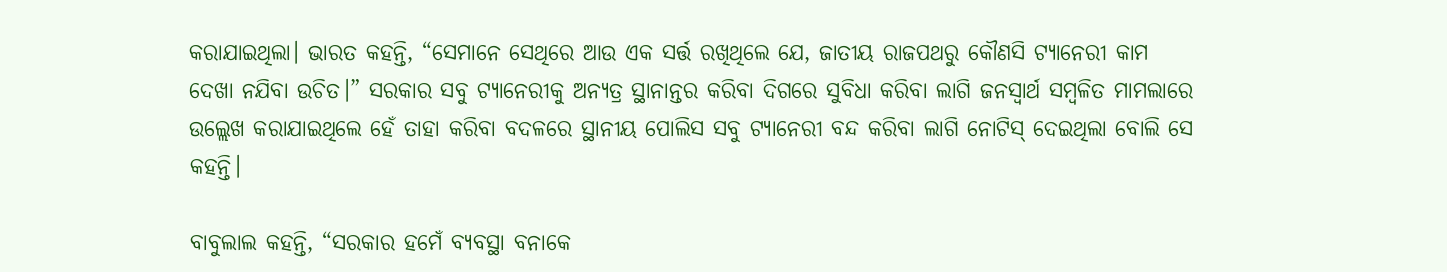କରାଯାଇଥିଲା। ଭାରତ କହନ୍ତି, “ସେମାନେ ସେଥିରେ ଆଉ ଏକ ସର୍ତ୍ତ ରଖିଥିଲେ ଯେ, ଜାତୀୟ ରାଜପଥରୁ କୌଣସି ଟ୍ୟାନେରୀ କାମ ଦେଖା ନଯିବା ଉଚିତ।” ସରକାର ସବୁ ଟ୍ୟାନେରୀକୁ ଅନ୍ୟତ୍ର ସ୍ଥାନାନ୍ତର କରିବା ଦିଗରେ ସୁବିଧା କରିବା ଲାଗି ଜନସ୍ୱାର୍ଥ ସମ୍ବଳିତ ମାମଲାରେ ଉଲ୍ଲେଖ କରାଯାଇଥିଲେ ହେଁ ତାହା କରିବା ବଦଳରେ ସ୍ଥାନୀୟ ପୋଲିସ ସବୁ ଟ୍ୟାନେରୀ ବନ୍ଦ କରିବା ଲାଗି ନୋଟିସ୍ ଦେଇଥିଲା ବୋଲି ସେ କହନ୍ତି।

ବାବୁଲାଲ କହନ୍ତି, “ସରକାର ହମେଁ ବ୍ୟବସ୍ଥା ବନାକେ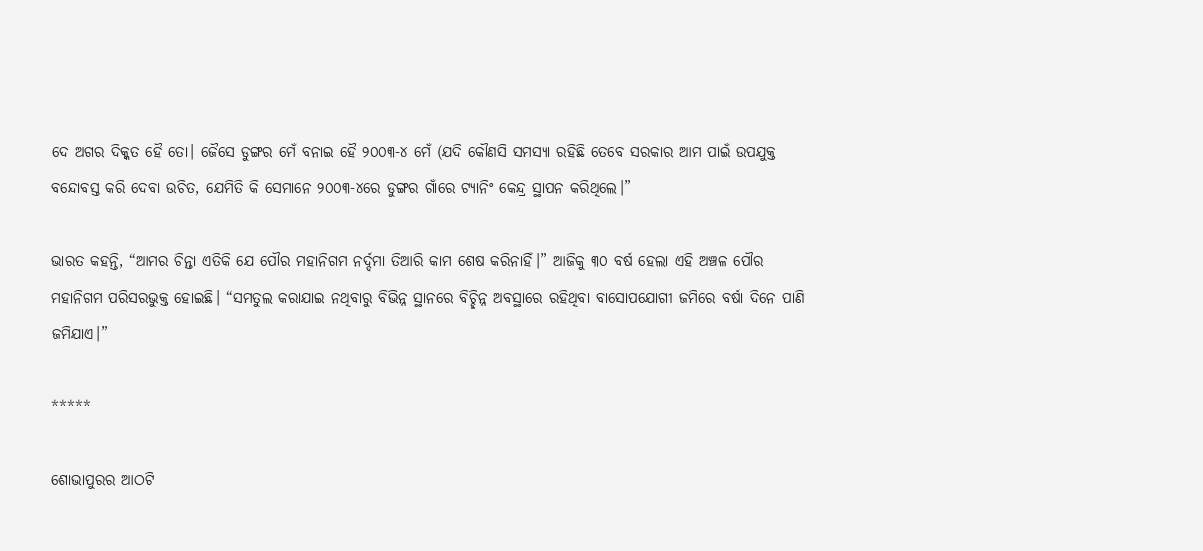ଦେ ଅଗର ଦିକ୍କତ ହୈ ତୋ। ଜୈସେ ଡୁଙ୍ଗର ମେଁ ବନାଇ ହୈ ୨୦୦୩-୪ ମେଁ (ଯଦି କୌଣସି ସମସ୍ୟା ରହିଛି ତେବେ ସରକାର ଆମ ପାଇଁ ଉପଯୁକ୍ତ ବନ୍ଦୋବସ୍ତ କରି ଦେବା ଉଚିତ, ଯେମିତି କି ସେମାନେ ୨୦୦୩-୪ରେ ଡୁଙ୍ଗର ଗାଁରେ ଟ୍ୟାନିଂ କେନ୍ଦ୍ର ସ୍ଥାପନ କରିଥିଲେ।”

ଭାରତ କହନ୍ତି, “ଆମର ଚିନ୍ତା ଏତିକି ଯେ ପୌର ମହାନିଗମ ନର୍ଦ୍ଦମା ତିଆରି କାମ ଶେଷ କରିନାହିଁ।” ଆଜିକୁ ୩୦ ବର୍ଷ ହେଲା ଏହି ଅଞ୍ଚଳ ପୌର ମହାନିଗମ ପରିସରଭୁକ୍ତ ହୋଇଛି। “ସମତୁଲ କରାଯାଇ ନଥିବାରୁ ବିଭିନ୍ନ ସ୍ଥାନରେ ବିଚ୍ଛିନ୍ନ ଅବସ୍ଥାରେ ରହିଥିବା ବାସୋପଯୋଗୀ ଜମିରେ ବର୍ଷା ଦିନେ ପାଣି ଜମିଯାଏ।”

*****

ଶୋଭାପୁରର ଆଠଟି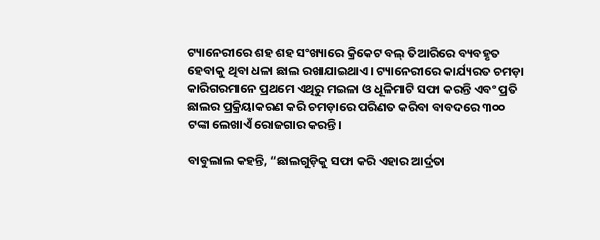ଟ୍ୟାନେରୀରେ ଶହ ଶହ ସଂଖ୍ୟାରେ କ୍ରିକେଟ ବଲ୍ ତିଆରିରେ ବ୍ୟବହୃତ ହେବାକୁ ଥିବା ଧଳା ଛାଲ ରଖାଯାଇଥାଏ। ଟ୍ୟାନେରୀରେ କାର୍ଯ୍ୟରତ ଚମଡ଼ା କାରିଗରମାନେ ପ୍ରଥମେ ଏଥିରୁ ମଇଳା ଓ ଧୂଳିମାଟି ସଫା କରନ୍ତି ଏବଂ ପ୍ରତି ଛାଲର ପ୍ରକ୍ରିୟାକରଣ କରି ଚମଡ଼ାରେ ପରିଣତ କରିବା ବାବଦରେ ୩୦୦ ଟଙ୍କା ଲେଖାଏଁ ରୋଜଗାର କରନ୍ତି।

ବାବୁଲାଲ କହନ୍ତି, “ଛାଲଗୁଡ଼ିକୁ ସଫା କରି ଏହାର ଆର୍ଦ୍ରତା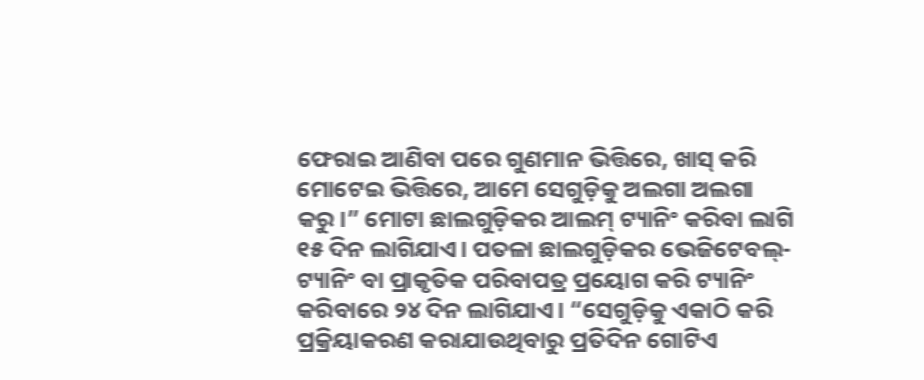ଫେରାଇ ଆଣିବା ପରେ ଗୁଣମାନ ଭିତ୍ତିରେ, ଖାସ୍ କରି ମୋଟେଇ ଭିତ୍ତିରେ, ଆମେ ସେଗୁଡ଼ିକୁ ଅଲଗା ଅଲଗା କରୁ।” ମୋଟା ଛାଲଗୁଡ଼ିକର ଆଲମ୍ ଟ୍ୟାନିଂ କରିବା ଲାଗି ୧୫ ଦିନ ଲାଗିଯାଏ। ପତଳା ଛାଲଗୁଡ଼ିକର ଭେଜିଟେବଲ୍-ଟ୍ୟାନିଂ ବା ପ୍ରାକୃତିକ ପରିବାପତ୍ର ପ୍ରୟୋଗ କରି ଟ୍ୟାନିଂ କରିବାରେ ୨୪ ଦିନ ଲାଗିଯାଏ। “ସେଗୁଡ଼ିକୁ ଏକାଠି କରି ପ୍ରକ୍ରିୟାକରଣ କରାଯାଉଥିବାରୁ ପ୍ରତିଦିନ ଗୋଟିଏ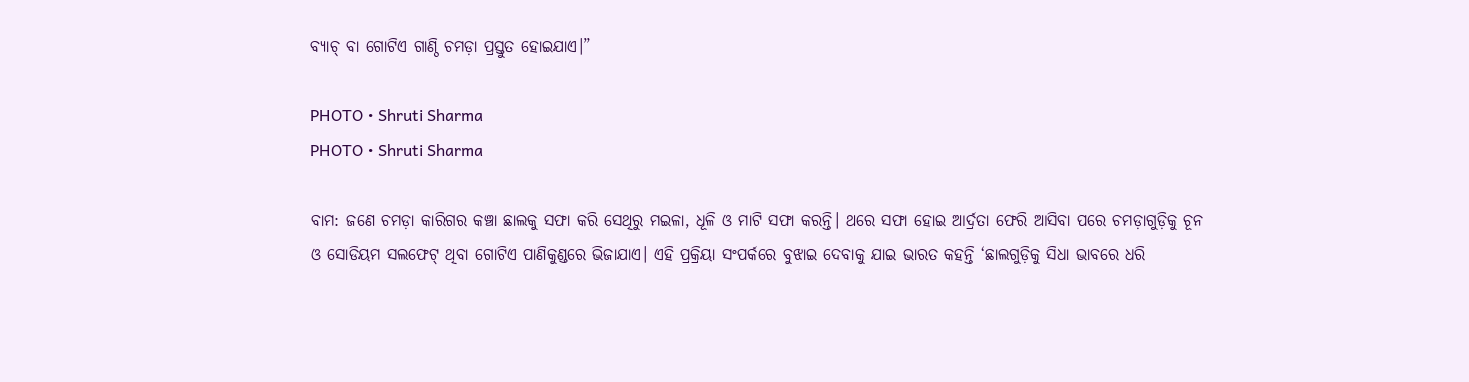ବ୍ୟାଚ୍ ବା ଗୋଟିଏ ଗାଣ୍ଠି ଚମଡ଼ା ପ୍ରସ୍ତୁତ ହୋଇଯାଏ।”

PHOTO • Shruti Sharma
PHOTO • Shruti Sharma

ବାମ: ଜଣେ ଚମଡ଼ା କାରିଗର କଞ୍ଚା ଛାଲକୁ ସଫା କରି ସେଥିରୁ ମଇଳା, ଧୂଳି ଓ ମାଟି ସଫା କରନ୍ତି। ଥରେ ସଫା ହୋଇ ଆର୍ଦ୍ରତା ଫେରି ଆସିବା ପରେ ଚମଡ଼ାଗୁଡ଼ିକୁ ଚୂନ ଓ ସୋଡିୟମ ସଲଫେଟ୍ ଥିବା ଗୋଟିଏ ପାଣିକୁଣ୍ଡରେ ଭିଜାଯାଏ। ଏହି ପ୍ରକ୍ରିୟା ସଂପର୍କରେ ବୁଝାଇ ଦେବାକୁ ଯାଇ ଭାରତ କହନ୍ତି ‘ଛାଲଗୁଡ଼ିକୁ ସିଧା ଭାବରେ ଧରି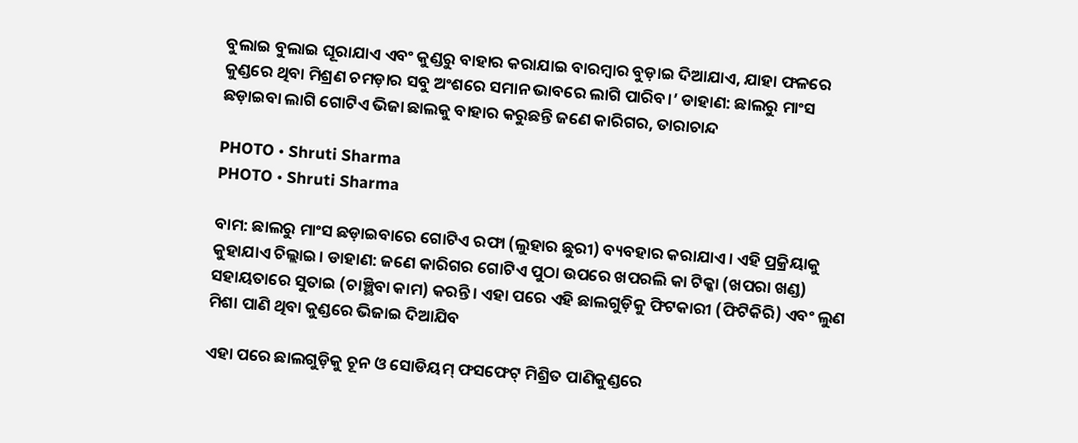ବୁଲାଇ ବୁଲାଇ ଘୂରାଯାଏ ଏବଂ କୁଣ୍ଡରୁ ବାହାର କରାଯାଇ ବାରମ୍ବାର ବୁଡ଼ାଇ ଦିଆଯାଏ, ଯାହା ଫଳରେ କୁଣ୍ଡରେ ଥିବା ମିଶ୍ରଣ ଚମଡ଼ାର ସବୁ ଅଂଶରେ ସମାନ ଭାବରେ ଲାଗି ପାରିବ।’ ଡାହାଣ: ଛାଲରୁ ମାଂସ ଛଡ଼ାଇବା ଲାଗି ଗୋଟିଏ ଭିଜା ଛାଲକୁ ବାହାର କରୁଛନ୍ତି ଜଣେ କାରିଗର, ତାରାଚାନ୍ଦ

PHOTO • Shruti Sharma
PHOTO • Shruti Sharma

ବାମ: ଛାଲରୁ ମାଂସ ଛଡ଼ାଇବାରେ ଗୋଟିଏ ରଫା (ଲୁହାର ଛୁରୀ) ବ୍ୟବହାର କରାଯାଏ। ଏହି ପ୍ରକ୍ରିୟାକୁ କୁହାଯାଏ ଚିଲ୍ଲାଇ। ଡାହାଣ: ଜଣେ କାରିଗର ଗୋଟିଏ ପୁଠା ଉପରେ ଖପରଲି କା ଟିକ୍କା (ଖପରା ଖଣ୍ଡ) ସହାୟତାରେ ସୁତାଇ (ଚାଞ୍ଛିବା କାମ) କରନ୍ତି। ଏହା ପରେ ଏହି ଛାଲଗୁଡ଼ିକୁ ଫିଟକାରୀ (ଫିଟିକିରି) ଏବଂ ଲୁଣ ମିଶା ପାଣି ଥିବା କୁଣ୍ଡରେ ଭିଜାଇ ଦିଆଯିବ

ଏହା ପରେ ଛାଲଗୁଡ଼ିକୁ ଚୂନ ଓ ସୋଡିୟମ୍ ଫସଫେଟ୍ ମିଶ୍ରିତ ପାଣିକୁଣ୍ଡରେ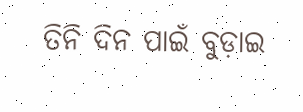ତିନି ଦିନ ପାଇଁ ବୁଡ଼ାଇ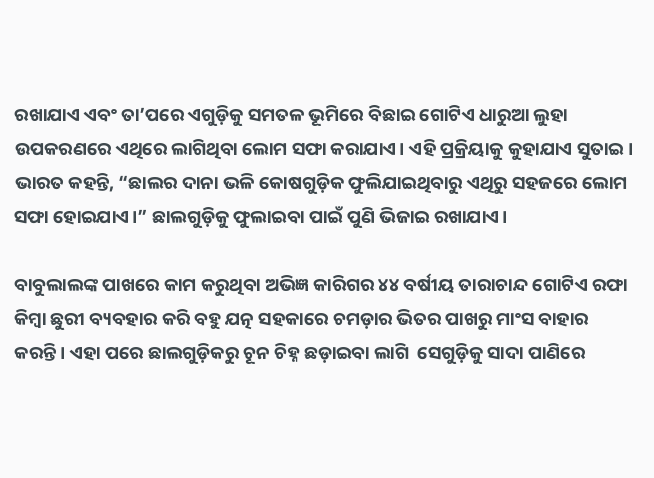ରଖାଯାଏ ଏବଂ ତା’ପରେ ଏଗୁଡ଼ିକୁ ସମତଳ ଭୂମିରେ ବିଛାଇ ଗୋଟିଏ ଧାରୁଆ ଲୁହା ଉପକରଣରେ ଏଥିରେ ଲାଗିଥିବା ଲୋମ ସଫା କରାଯାଏ। ଏହି ପ୍ରକ୍ରିୟାକୁ କୁହାଯାଏ ସୁତାଇ। ଭାରତ କହନ୍ତି, “ଛାଲର ଦାନା ଭଳି କୋଷଗୁଡ଼ିକ ଫୁଲିଯାଇଥିବାରୁ ଏଥିରୁ ସହଜରେ ଲୋମ ସଫା ହୋଇଯାଏ।” ଛାଲଗୁଡ଼ିକୁ ଫୁଲାଇବା ପାଇଁ ପୁଣି ଭିଜାଇ ରଖାଯାଏ।

ବାବୁଲାଲଙ୍କ ପାଖରେ କାମ କରୁଥିବା ଅଭିଜ୍ଞ କାରିଗର ୪୪ ବର୍ଷୀୟ ତାରାଚାନ୍ଦ ଗୋଟିଏ ରଫା କିମ୍ବା ଛୁରୀ ବ୍ୟବହାର କରି ବହୁ ଯତ୍ନ ସହକାରେ ଚମଡ଼ାର ଭିତର ପାଖରୁ ମାଂସ ବାହାର କରନ୍ତି। ଏହା ପରେ ଛାଲଗୁଡ଼ିକରୁ ଚୂନ ଚିହ୍ନ ଛଡ଼ାଇବା ଲାଗି  ସେଗୁଡ଼ିକୁ ସାଦା ପାଣିରେ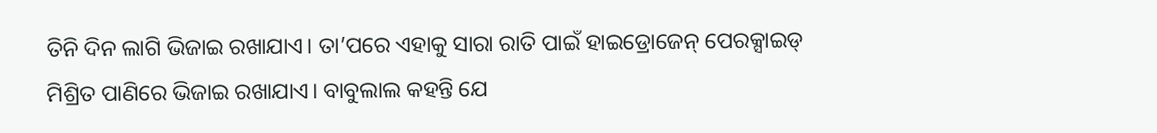ତିନି ଦିନ ଲାଗି ଭିଜାଇ ରଖାଯାଏ। ତା’ପରେ ଏହାକୁ ସାରା ରାତି ପାଇଁ ହାଇଡ୍ରୋଜେନ୍ ପେରକ୍ସାଇଡ୍ ମିଶ୍ରିତ ପାଣିରେ ଭିଜାଇ ରଖାଯାଏ। ବାବୁଲାଲ କହନ୍ତି ଯେ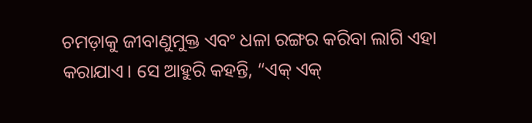ଚମଡ଼ାକୁ ଜୀବାଣୁମୁକ୍ତ ଏବଂ ଧଳା ରଙ୍ଗର କରିବା ଲାଗି ଏହା କରାଯାଏ। ସେ ଆହୁରି କହନ୍ତି, “ଏକ୍ ଏକ୍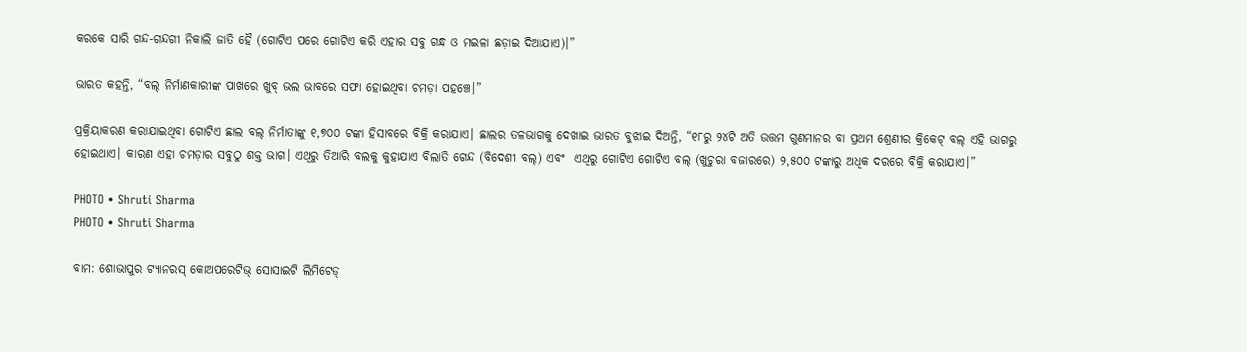କରକେ ସାରି ଗନ୍ଦ-ଗନ୍ଦଗୀ ନିକାଲି ଜାତି ହୈ (ଗୋଟିଏ ପରେ ଗୋଟିଏ କରି ଏହାର ସବୁ ଗନ୍ଧ ଓ ମଇଳା ଛଡ଼ାଇ ଦିଆଯାଏ)।”

ଭାରତ କହନ୍ତି, “ବଲ୍ ନିର୍ମାଣକାରୀଙ୍କ ପାଖରେ ଖୁବ୍ ଭଲ ଭାବରେ ସଫା ହୋଇଥିବା ଚମଡ଼ା ପହଞ୍ଚେ।”

ପ୍ରକ୍ରିୟାକରଣ କରାଯାଇଥିବା ଗୋଟିଏ ଛାଲ ବଲ୍ ନିର୍ମାତାଙ୍କୁ ୧,୭୦୦ ଟଙ୍କା ହିସାବରେ ବିକ୍ରି କରାଯାଏ। ଛାଲର ତଳଭାଗକୁ ଦେଖାଇ ଭାରତ ବୁଝାଇ ଦିଅନ୍ତି, “୧୮ରୁ ୨୪ଟି ଅତି ଉତ୍ତମ ଗୁଣମାନର ବା ପ୍ରଥମ ଶ୍ରେଣୀର କ୍ରିକେଟ୍ ବଲ୍ ଏହି ଭାଗରୁ ହୋଇଥାଏ। କାରଣ ଏହା ଚମଡ଼ାର ସବୁଠୁ ଶକ୍ତ ଭାଗ। ଏଥିରୁ ତିଆରି ବଲକୁ କୁହାଯାଏ ବିଲାତି ଗେନ୍ଦ (ବିଦେଶୀ ବଲ୍) ଏବଂ  ଏଥିରୁ ଗୋଟିଏ ଗୋଟିଏ ବଲ୍ (ଖୁଚୁରା ବଜାରରେ) ୨,୫୦୦ ଟଙ୍କାରୁ ଅଧିକ ଦରରେ ବିକ୍ରି କରାଯାଏ।”

PHOTO • Shruti Sharma
PHOTO • Shruti Sharma

ବାମ: ଶୋଭାପୁର ଟ୍ୟାନରସ୍ କୋଅପରେଟିଭ୍ ସୋସାଇଟି ଲିମିଟେଡ୍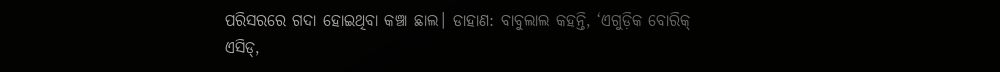ପରିସରରେ ଗଦା ହୋଇଥିବା କଞ୍ଚା ଛାଲ। ଡାହାଣ: ବାବୁଲାଲ କହନ୍ତି, ‘ଏଗୁଡ଼ିକ ବୋରିକ୍ ଏସିଡ୍,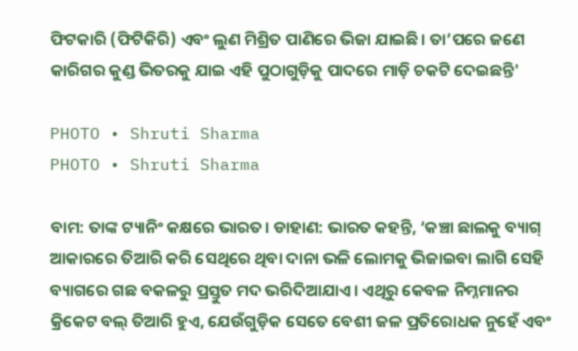ଫିଟକାରି (ଫିଟିକିରି) ଏବଂ ଲୁଣ ମିଶ୍ରିତ ପାଣିରେ ଭିଜା ଯାଇଛି। ତା’ପରେ ଜଣେ କାରିଗର କୁଣ୍ଡ ଭିତରକୁ ଯାଇ ଏହି ପୁଠାଗୁଡ଼ିକୁ ପାଦରେ ମାଡ଼ି ଚକଟି ଦେଇଛନ୍ତି'

PHOTO • Shruti Sharma
PHOTO • Shruti Sharma

ବାମ: ତାଙ୍କ ଟ୍ୟାନିଂ କକ୍ଷରେ ଭାରତ। ଡାହାଣ: ଭାରତ କହନ୍ତି, ‘କଞ୍ଚା ଛାଲକୁ ବ୍ୟାଗ୍ ଆକାରରେ ତିଆରି କରି ସେଥିରେ ଥିବା ଦାନା ଭଳି ଲୋମକୁ ଭିଜାଇବା ଲାଗି ସେହି ବ୍ୟାଗରେ ଗଛ ବକଳରୁ ପ୍ରସ୍ତୁତ ମଦ ଭରିଦିଆଯାଏ। ଏଥିରୁ କେବଳ ନିମ୍ନମାନର କ୍ରିକେଟ ବଲ୍ ତିଆରି ହୁଏ, ଯେଉଁଗୁଡ଼ିକ ସେତେ ବେଶୀ ଜଳ ପ୍ରତିରୋଧକ ନୁହେଁ ଏବଂ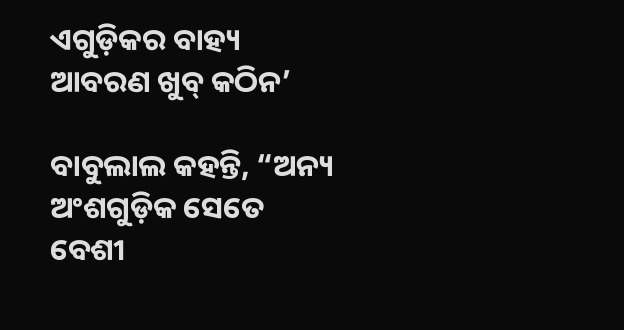ଏଗୁଡ଼ିକର ବାହ୍ୟ ଆବରଣ ଖୁବ୍ କଠିନ’

ବାବୁଲାଲ କହନ୍ତି, “ଅନ୍ୟ ଅଂଶଗୁଡ଼ିକ ସେତେ ବେଶୀ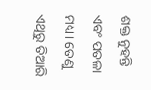ଶକ୍ତ ନୁହନ୍ତି ଏବଂ ପତଳା ମଧ୍ୟ। ତେଣୁ ଏଥିରୁ ତିଆରି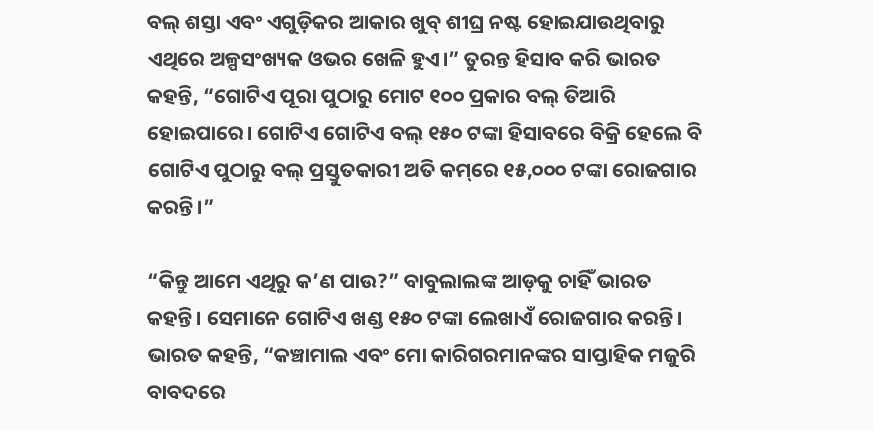ବଲ୍ ଶସ୍ତା ଏବଂ ଏଗୁଡ଼ିକର ଆକାର ଖୁବ୍ ଶୀଘ୍ର ନଷ୍ଟ ହୋଇଯାଉଥିବାରୁ ଏଥିରେ ଅଳ୍ପସଂଖ୍ୟକ ଓଭର ଖେଳି ହୁଏ।” ତୁରନ୍ତ ହିସାବ କରି ଭାରତ କହନ୍ତି, “ଗୋଟିଏ ପୂରା ପୁଠାରୁ ମୋଟ ୧୦୦ ପ୍ରକାର ବଲ୍ ତିଆରି ହୋଇପାରେ। ଗୋଟିଏ ଗୋଟିଏ ବଲ୍ ୧୫୦ ଟଙ୍କା ହିସାବରେ ବିକ୍ରି ହେଲେ ବି ଗୋଟିଏ ପୁଠାରୁ ବଲ୍ ପ୍ରସ୍ତୁତକାରୀ ଅତି କମ୍‌ରେ ୧୫,୦୦୦ ଟଙ୍କା ରୋଜଗାର କରନ୍ତି।”

“କିନ୍ତୁ ଆମେ ଏଥିରୁ କ’ଣ ପାଉ?” ବାବୁଲାଲଙ୍କ ଆଡ଼କୁ ଚାହିଁ ଭାରତ କହନ୍ତି। ସେମାନେ ଗୋଟିଏ ଖଣ୍ଡ ୧୫୦ ଟଙ୍କା ଲେଖାଏଁ ରୋଜଗାର କରନ୍ତି। ଭାରତ କହନ୍ତି, “କଞ୍ଚାମାଲ ଏବଂ ମୋ କାରିଗରମାନଙ୍କର ସାପ୍ତାହିକ ମଜୁରି ବାବଦରେ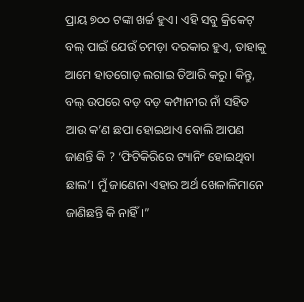ପ୍ରାୟ ୭୦୦ ଟଙ୍କା ଖର୍ଚ୍ଚ ହୁଏ। ଏହି ସବୁ କ୍ରିକେଟ୍ ବଲ୍ ପାଇଁ ଯେଉଁ ଚମଡ଼ା ଦରକାର ହୁଏ, ତାହାକୁ ଆମେ ହାତଗୋଡ଼ ଲଗାଇ ତିଆରି କରୁ। କିନ୍ତୁ, ବଲ୍ ଉପରେ ବଡ଼ ବଡ଼ କମ୍ପାନୀର ନାଁ ସହିତ ଆଉ କ’ଣ ଛପା ହୋଇଥାଏ ବୋଲି ଆପଣ ଜାଣନ୍ତି କି ? ‘ଫିଟିକିରିରେ ଟ୍ୟାନିଂ ହୋଇଥିବା ଛାଲ’। ମୁଁ ଜାଣେନା ଏହାର ଅର୍ଥ ଖେଳାଳିମାନେ ଜାଣିଛନ୍ତି କି ନାହିଁ।”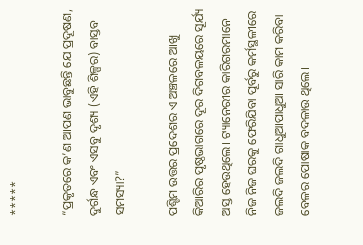*****

“ପ୍ରକୃତରେ କ’ଣ ଆପଣ ଭାବୁଛନ୍ତି ଯେ ପ୍ରଦୂଷଣ, ଦୁର୍ଗନ୍ଧ ଏବଂ ଏସବୁ ଦୃଶ୍ୟ (ଏହି ଶିଳ୍ପର) ବାସ୍ତବ ସମସ୍ୟା?”

ପଶ୍ଟିମ ଉତ୍ତର ପ୍ରଦେଶର ଏ ଅଞ୍ଚଳରେ ଆଖୁ କିଆରିର ପୃଷ୍ଠଭାଗରେ ଦୂର ଦିଗବଳୟରେ ସୂର୍ଯ୍ୟ ଅସ୍ତ ହେଉଥିଲେ। ଟ୍ୟାନେରୀର କାରିଗରମାନେ ନିଜ ନିଜ ଘରକୁ ଫେରିଯିବା ପୂର୍ବରୁ କର୍ମସ୍ଥଳୀରେ ଜଲଦି ଜଲଦି ଗାଧୁଆପାଧୁଆ ସାରି କାମ କରିବା ବେଳର ପୋଷାକ ବଦଳାଉ ଥିଲେ।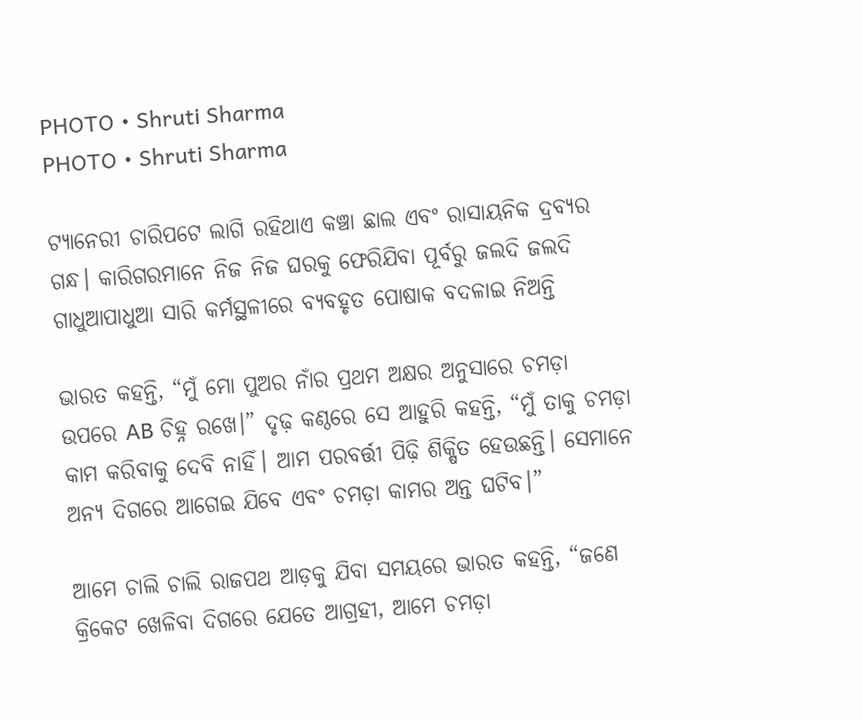PHOTO • Shruti Sharma
PHOTO • Shruti Sharma

ଟ୍ୟାନେରୀ ଚାରିପଟେ ଲାଗି ରହିଥାଏ କଞ୍ଚା ଛାଲ ଏବଂ ରାସାୟନିକ ଦ୍ରବ୍ୟର ଗନ୍ଧ। କାରିଗରମାନେ ନିଜ ନିଜ ଘରକୁ ଫେରିଯିବା ପୂର୍ବରୁ ଜଲଦି ଜଲଦି ଗାଧୁଆପାଧୁଆ ସାରି କର୍ମସ୍ଥଳୀରେ ବ୍ୟବହୃତ ପୋଷାକ ବଦଳାଇ ନିଅନ୍ତି

ଭାରତ କହନ୍ତି, “ମୁଁ ମୋ ପୁଅର ନାଁର ପ୍ରଥମ ଅକ୍ଷର ଅନୁସାରେ ଚମଡ଼ା ଉପରେ AB ଚିହ୍ନ ରଖେ।” ଦୃଢ଼ କଣ୍ଠରେ ସେ ଆହୁରି କହନ୍ତି, “ମୁଁ ତାକୁ ଚମଡ଼ା କାମ କରିବାକୁ ଦେବି ନାହିଁ। ଆମ ପରବର୍ତ୍ତୀ ପିଢ଼ି ଶିକ୍ଷିତ ହେଉଛନ୍ତି। ସେମାନେ ଅନ୍ୟ ଦିଗରେ ଆଗେଇ ଯିବେ ଏବଂ ଚମଡ଼ା କାମର ଅନ୍ତ ଘଟିବ।”

ଆମେ ଚାଲି ଚାଲି ରାଜପଥ ଆଡ଼କୁ ଯିବା ସମୟରେ ଭାରତ କହନ୍ତି, “ଜଣେ କ୍ରିକେଟ ଖେଳିବା ଦିଗରେ ଯେତେ ଆଗ୍ରହୀ, ଆମେ ଚମଡ଼ା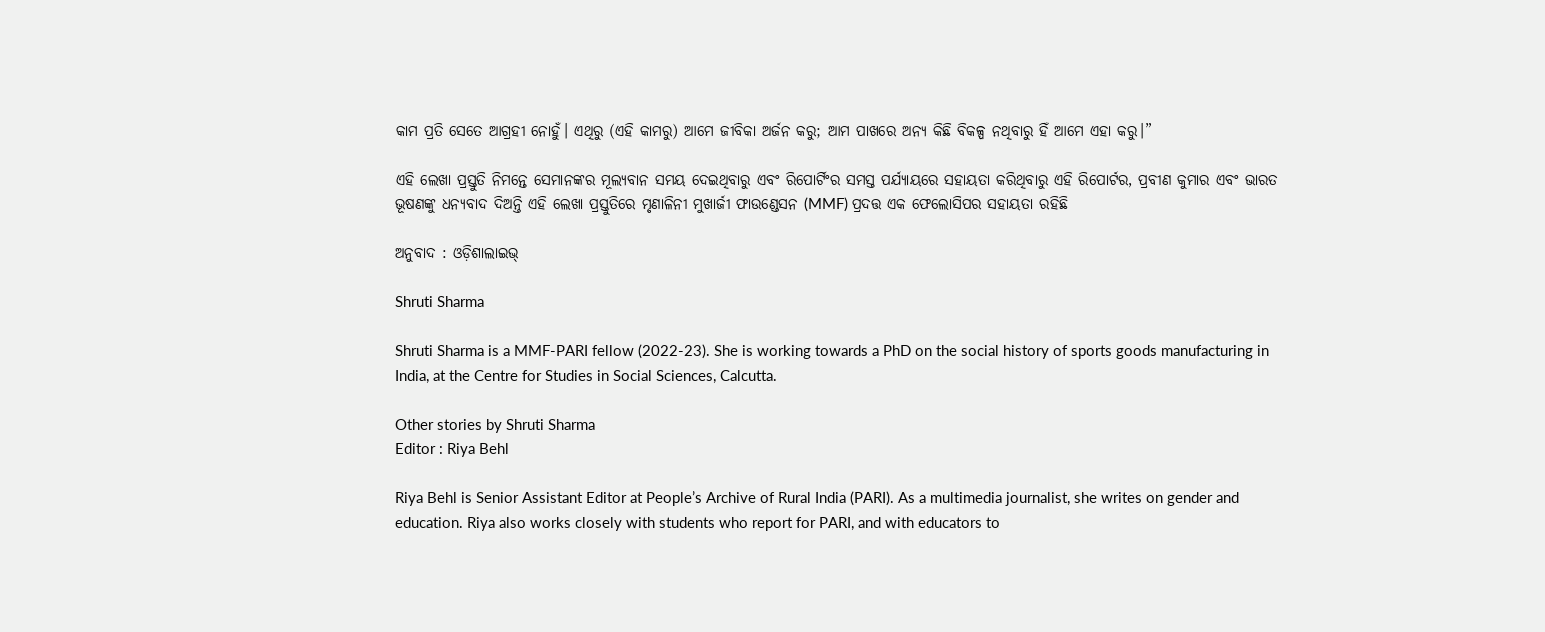କାମ ପ୍ରତି ସେତେ ଆଗ୍ରହୀ ନୋହୁଁ। ଏଥିରୁ (ଏହି କାମରୁ) ଆମେ ଜୀବିକା ଅର୍ଜନ କରୁ; ଆମ ପାଖରେ ଅନ୍ୟ କିଛି ବିକଳ୍ପ ନଥିବାରୁ ହିଁ ଆମେ ଏହା କରୁ।”

ଏହି ଲେଖା ପ୍ରସ୍ତୁତି ନିମନ୍ତେ ସେମାନଙ୍କର ମୂଲ୍ୟବାନ ସମୟ ଦେଇଥିବାରୁ ଏବଂ ରିପୋର୍ଟିଂର ସମସ୍ତ ପର୍ଯ୍ୟାୟରେ ସହାୟତା କରିଥିବାରୁ ଏହି ରିପୋର୍ଟର, ପ୍ରବୀଣ କୁମାର ଏବଂ ଭାରତ ଭୂଷଣଙ୍କୁ ଧନ୍ୟବାଦ ଦିଅନ୍ତି ଏହି ଲେଖା ପ୍ରସ୍ତୁତିରେ ମୃଣାଳିନୀ ମୁଖାର୍ଜୀ ଫାଉଣ୍ଡେସନ (MMF) ପ୍ରଦତ୍ତ ଏକ ଫେଲୋସିପର ସହାୟତା ରହିଛି

ଅନୁବାଦ : ଓଡ଼ିଶାଲାଇଭ୍‍

Shruti Sharma

Shruti Sharma is a MMF-PARI fellow (2022-23). She is working towards a PhD on the social history of sports goods manufacturing in India, at the Centre for Studies in Social Sciences, Calcutta.

Other stories by Shruti Sharma
Editor : Riya Behl

Riya Behl is Senior Assistant Editor at People’s Archive of Rural India (PARI). As a multimedia journalist, she writes on gender and education. Riya also works closely with students who report for PARI, and with educators to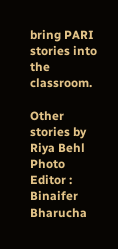bring PARI stories into the classroom.

Other stories by Riya Behl
Photo Editor : Binaifer Bharucha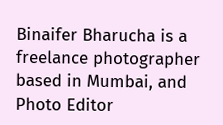Binaifer Bharucha is a freelance photographer based in Mumbai, and Photo Editor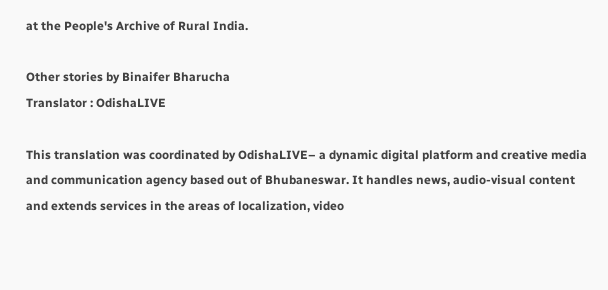at the People's Archive of Rural India.

Other stories by Binaifer Bharucha
Translator : OdishaLIVE

This translation was coordinated by OdishaLIVE– a dynamic digital platform and creative media and communication agency based out of Bhubaneswar. It handles news, audio-visual content and extends services in the areas of localization, video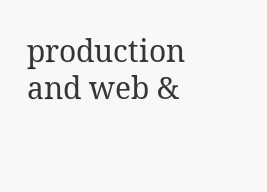production and web &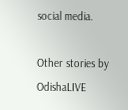social media.

Other stories by OdishaLIVE